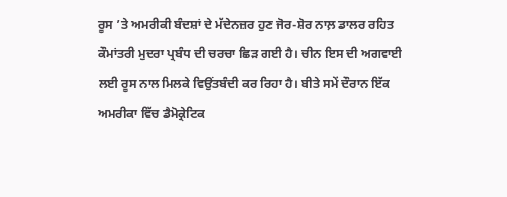ਰੂਸ ’ਤੇ ਅਮਰੀਕੀ ਬੰਦਸ਼ਾਂ ਦੇ ਮੱਦੇਨਜ਼ਰ ਹੁਣ ਜੋਰ-ਸ਼ੋਰ ਨਾਲ਼ ਡਾਲਰ ਰਹਿਤ ਕੌਮਾਂਤਰੀ ਮੁਦਰਾ ਪ੍ਰਬੰਧ ਦੀ ਚਰਚਾ ਛਿੜ ਗਈ ਹੈ। ਚੀਨ ਇਸ ਦੀ ਅਗਵਾਈ ਲਈ ਰੂਸ ਨਾਲ ਮਿਲਕੇ ਵਿਉਂਤਬੰਦੀ ਕਰ ਰਿਹਾ ਹੈ। ਬੀਤੇ ਸਮੇਂ ਦੌਰਾਨ ਇੱਕ ਅਮਰੀਕਾ ਵਿੱਚ ਡੈਮੋਕ੍ਰੇਟਿਕ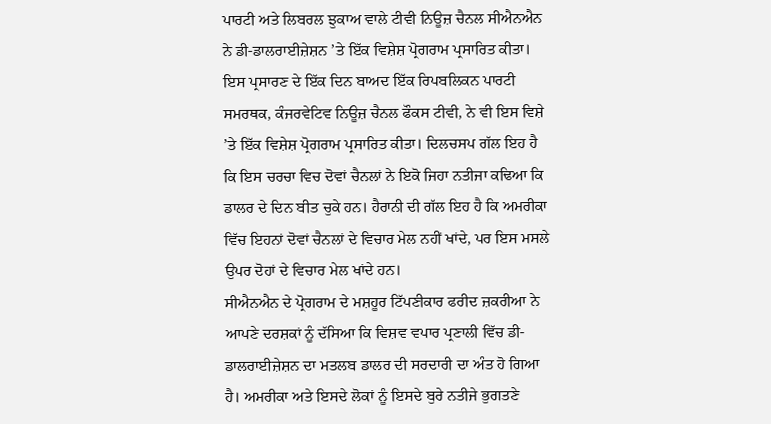ਪਾਰਟੀ ਅਤੇ ਲਿਬਰਲ ਝੁਕਾਅ ਵਾਲੇ ਟੀਵੀ ਨਿਊਜ਼ ਚੈਨਲ ਸੀਐਨਐਨ ਨੇ ਡੀ-ਡਾਲਰਾਈਜ਼ੇਸ਼ਨ ’ਤੇ ਇੱਕ ਵਿਸ਼ੇਸ਼ ਪ੍ਰੋਗਰਾਮ ਪ੍ਰਸਾਰਿਤ ਕੀਤਾ। ਇਸ ਪ੍ਰਸਾਰਣ ਦੇ ਇੱਕ ਦਿਨ ਬਾਅਦ ਇੱਕ ਰਿਪਬਲਿਕਨ ਪਾਰਟੀ ਸਮਰਥਕ, ਕੰਜਰਵੇਟਿਵ ਨਿਊਜ਼ ਚੈਨਲ ਫੌਕਸ ਟੀਵੀ, ਨੇ ਵੀ ਇਸ ਵਿਸ਼ੇ ’ਤੇ ਇੱਕ ਵਿਸ਼ੇਸ਼ ਪ੍ਰੋਗਰਾਮ ਪ੍ਰਸਾਰਿਤ ਕੀਤਾ। ਦਿਲਚਸਪ ਗੱਲ ਇਹ ਹੈ ਕਿ ਇਸ ਚਰਚਾ ਵਿਚ ਦੋਵਾਂ ਚੈਨਲਾਂ ਨੇ ਇਕੋ ਜਿਹਾ ਨਤੀਜਾ ਕਢਿਆ ਕਿ ਡਾਲਰ ਦੇ ਦਿਨ ਬੀਤ ਚੁਕੇ ਹਨ। ਹੈਰਾਨੀ ਦੀ ਗੱਲ ਇਹ ਹੈ ਕਿ ਅਮਰੀਕਾ ਵਿੱਚ ਇਹਨਾਂ ਦੋਵਾਂ ਚੈਨਲਾਂ ਦੇ ਵਿਚਾਰ ਮੇਲ ਨਹੀਂ ਖਾਂਦੇ, ਪਰ ਇਸ ਮਸਲੇ ਉਪਰ ਦੋਹਾਂ ਦੇ ਵਿਚਾਰ ਮੇਲ ਖਾਂਦੇ ਹਨ।
ਸੀਐਨਐਨ ਦੇ ਪ੍ਰੋਗਰਾਮ ਦੇ ਮਸ਼ਹੂਰ ਟਿੱਪਣੀਕਾਰ ਫਰੀਦ ਜ਼ਕਰੀਆ ਨੇ ਆਪਣੇ ਦਰਸ਼ਕਾਂ ਨੂੰ ਦੱਸਿਆ ਕਿ ਵਿਸ਼ਵ ਵਪਾਰ ਪ੍ਰਣਾਲੀ ਵਿੱਚ ਡੀ-ਡਾਲਰਾਈਜ਼ੇਸ਼ਨ ਦਾ ਮਤਲਬ ਡਾਲਰ ਦੀ ਸਰਦਾਰੀ ਦਾ ਅੰਤ ਹੋ ਗਿਆ ਹੈ। ਅਮਰੀਕਾ ਅਤੇ ਇਸਦੇ ਲੋਕਾਂ ਨੂੰ ਇਸਦੇ ਬੁਰੇ ਨਤੀਜੇ ਭੁਗਤਣੇ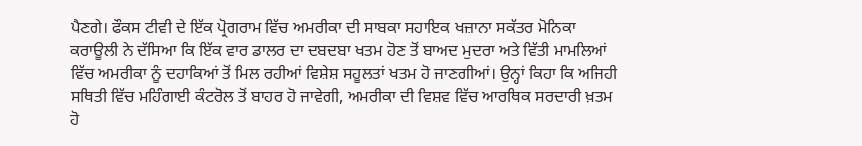ਪੈਣਗੇ। ਫੌਕਸ ਟੀਵੀ ਦੇ ਇੱਕ ਪ੍ਰੋਗਰਾਮ ਵਿੱਚ ਅਮਰੀਕਾ ਦੀ ਸਾਬਕਾ ਸਹਾਇਕ ਖਜ਼ਾਨਾ ਸਕੱਤਰ ਮੋਨਿਕਾ ਕਰਾਊਲੀ ਨੇ ਦੱਸਿਆ ਕਿ ਇੱਕ ਵਾਰ ਡਾਲਰ ਦਾ ਦਬਦਬਾ ਖਤਮ ਹੋਣ ਤੋਂ ਬਾਅਦ ਮੁਦਰਾ ਅਤੇ ਵਿੱਤੀ ਮਾਮਲਿਆਂ ਵਿੱਚ ਅਮਰੀਕਾ ਨੂੰ ਦਹਾਕਿਆਂ ਤੋਂ ਮਿਲ ਰਹੀਆਂ ਵਿਸ਼ੇਸ਼ ਸਹੂਲਤਾਂ ਖਤਮ ਹੋ ਜਾਣਗੀਆਂ। ਉਨ੍ਹਾਂ ਕਿਹਾ ਕਿ ਅਜਿਹੀ ਸਥਿਤੀ ਵਿੱਚ ਮਹਿੰਗਾਈ ਕੰਟਰੋਲ ਤੋਂ ਬਾਹਰ ਹੋ ਜਾਵੇਗੀ, ਅਮਰੀਕਾ ਦੀ ਵਿਸ਼ਵ ਵਿੱਚ ਆਰਥਿਕ ਸਰਦਾਰੀ ਖ਼ਤਮ ਹੋ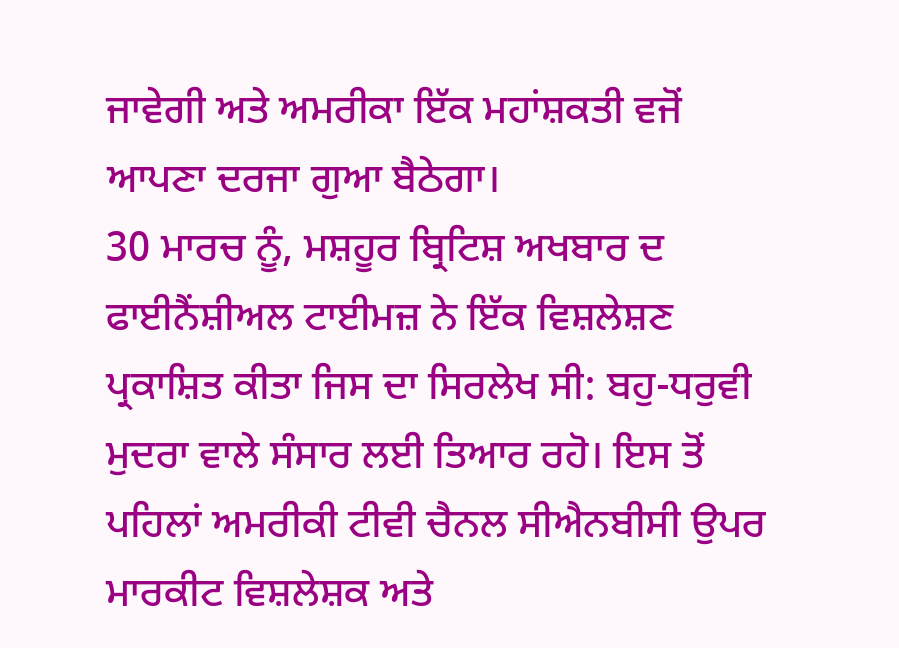ਜਾਵੇਗੀ ਅਤੇ ਅਮਰੀਕਾ ਇੱਕ ਮਹਾਂਸ਼ਕਤੀ ਵਜੋਂ ਆਪਣਾ ਦਰਜਾ ਗੁਆ ਬੈਠੇਗਾ।
30 ਮਾਰਚ ਨੂੰ, ਮਸ਼ਹੂਰ ਬ੍ਰਿਟਿਸ਼ ਅਖਬਾਰ ਦ ਫਾਈਨੈਂਸ਼ੀਅਲ ਟਾਈਮਜ਼ ਨੇ ਇੱਕ ਵਿਸ਼ਲੇਸ਼ਣ ਪ੍ਰਕਾਸ਼ਿਤ ਕੀਤਾ ਜਿਸ ਦਾ ਸਿਰਲੇਖ ਸੀ: ਬਹੁ-ਧਰੁਵੀ ਮੁਦਰਾ ਵਾਲੇ ਸੰਸਾਰ ਲਈ ਤਿਆਰ ਰਹੋ। ਇਸ ਤੋਂ ਪਹਿਲਾਂ ਅਮਰੀਕੀ ਟੀਵੀ ਚੈਨਲ ਸੀਐਨਬੀਸੀ ਉਪਰ ਮਾਰਕੀਟ ਵਿਸ਼ਲੇਸ਼ਕ ਅਤੇ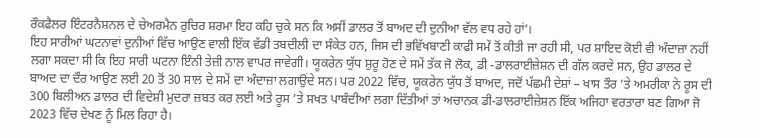ਰੌਕਫੈਲਰ ਇੰਟਰਨੈਸ਼ਨਲ ਦੇ ਚੇਅਰਮੈਨ ਰੁਚਿਰ ਸ਼ਰਮਾ ਇਹ ਕਹਿ ਚੁਕੇ ਸਨ ਕਿ ਅਸੀਂ ਡਾਲਰ ਤੋਂ ਬਾਅਦ ਦੀ ਦੁਨੀਆ ਵੱਲ ਵਧ ਰਹੇ ਹਾਂ’।
ਇਹ ਸਾਰੀਆਂ ਘਟਨਾਵਾਂ ਦੁਨੀਆਂ ਵਿੱਚ ਆਉਣ ਵਾਲੀ ਇੱਕ ਵੱਡੀ ਤਬਦੀਲੀ ਦਾ ਸੰਕੇਤ ਹਨ, ਜਿਸ ਦੀ ਭਵਿੱਖਬਾਣੀ ਕਾਫੀ ਸਮੇਂ ਤੋਂ ਕੀਤੀ ਜਾ ਰਹੀ ਸੀ, ਪਰ ਸ਼ਾਇਦ ਕੋਈ ਵੀ ਅੰਦਾਜ਼ਾ ਨਹੀਂ ਲਗਾ ਸਕਦਾ ਸੀ ਕਿ ਇਹ ਸਾਰੀ ਘਟਨਾ ਇੰਨੀ ਤੇਜ਼ੀ ਨਾਲ ਵਾਪਰ ਜਾਵੇਗੀ। ਯੂਕਰੇਨ ਯੁੱਧ ਸ਼ੁਰੂ ਹੋਣ ਦੇ ਸਮੇਂ ਤੱਕ ਜੋ ਲੋਕ, ਡੀ -ਡਾਲਰਾਈਜ਼ੇਸ਼ਨ ਦੀ ਗੱਲ ਕਰਦੇ ਸਨ, ਉਹ ਡਾਲਰ ਦੇ ਬਾਅਦ ਦਾ ਦੌਰ ਆਉਣ ਲਈ 20 ਤੋਂ 30 ਸਾਲ ਦੇ ਸਮੇਂ ਦਾ ਅੰਦਾਜ਼ਾ ਲਗਾਉਂਦੇ ਸਨ। ਪਰ 2022 ਵਿੱਚ, ਯੂਕਰੇਨ ਯੁੱਧ ਤੋਂ ਬਾਅਦ, ਜਦੋਂ ਪੱਛਮੀ ਦੇਸ਼ਾਂ – ਖਾਸ ਤੌਰ ’ਤੇ ਅਮਰੀਕਾ ਨੇ ਰੂਸ ਦੀ 300 ਬਿਲੀਅਨ ਡਾਲਰ ਦੀ ਵਿਦੇਸ਼ੀ ਮੁਦਰਾ ਜ਼ਬਤ ਕਰ ਲਈ ਅਤੇ ਰੂਸ ’ਤੇ ਸਖਤ ਪਾਬੰਦੀਆਂ ਲਗਾ ਦਿੱਤੀਆਂ ਤਾਂ ਅਚਾਨਕ ਡੀ-ਡਾਲਰਾਈਜ਼ੇਸ਼ਨ ਇੱਕ ਅਜਿਹਾ ਵਰਤਾਰਾ ਬਣ ਗਿਆ ਜੋ 2023 ਵਿੱਚ ਦੇਖਣ ਨੂੰ ਮਿਲ ਰਿਹਾ ਹੈ।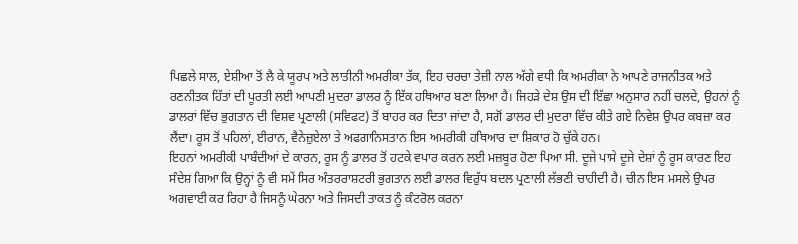ਪਿਛਲੇ ਸਾਲ, ਏਸ਼ੀਆ ਤੋਂ ਲੈ ਕੇ ਯੂਰਪ ਅਤੇ ਲਾਤੀਨੀ ਅਮਰੀਕਾ ਤੱਕ, ਇਹ ਚਰਚਾ ਤੇਜ਼ੀ ਨਾਲ ਅੱਗੇ ਵਧੀ ਕਿ ਅਮਰੀਕਾ ਨੇ ਆਪਣੇ ਰਾਜਨੀਤਕ ਅਤੇ ਰਣਨੀਤਕ ਹਿੱਤਾਂ ਦੀ ਪੂਰਤੀ ਲਈ ਆਪਣੀ ਮੁਦਰਾ ਡਾਲਰ ਨੂੰ ਇੱਕ ਹਥਿਆਰ ਬਣਾ ਲਿਆ ਹੈ। ਜਿਹੜੇ ਦੇਸ਼ ਉਸ ਦੀ ਇੱਛਾ ਅਨੁਸਾਰ ਨਹੀਂ ਚਲਦੇ, ਉਹਨਾਂ ਨੂੰ ਡਾਲਰਾਂ ਵਿੱਚ ਭੁਗਤਾਨ ਦੀ ਵਿਸ਼ਵ ਪ੍ਰਣਾਲੀ (ਸਵਿਫਟ) ਤੋਂ ਬਾਹਰ ਕਰ ਦਿਤਾ ਜਾਂਦਾ ਹੈ, ਸਗੋਂ ਡਾਲਰ ਦੀ ਮੁਦਰਾ ਵਿੱਚ ਕੀਤੇ ਗਏ ਨਿਵੇਸ਼ ਉਪਰ ਕਬਜ਼ਾ ਕਰ ਲੈਂਦਾ। ਰੂਸ ਤੋਂ ਪਹਿਲਾਂ, ਈਰਾਨ, ਵੈਨੇਜ਼ੁਏਲਾ ਤੇ ਅਫਗਾਨਿਸਤਾਨ ਇਸ ਅਮਰੀਕੀ ਹਥਿਆਰ ਦਾ ਸ਼ਿਕਾਰ ਹੋ ਚੁੱਕੇ ਹਨ।
ਇਹਨਾਂ ਅਮਰੀਕੀ ਪਾਬੰਦੀਆਂ ਦੇ ਕਾਰਨ, ਰੂਸ ਨੂੰ ਡਾਲਰ ਤੋਂ ਹਟਕੇ ਵਪਾਰ ਕਰਨ ਲਈ ਮਜ਼ਬੂਰ ਹੋਣਾ ਪਿਆ ਸੀ. ਦੂਜੇ ਪਾਸੇ ਦੂਜੇ ਦੇਸ਼ਾਂ ਨੂੰ ਰੂਸ ਕਾਰਣ ਇਹ ਸੰਦੇਸ਼ ਗਿਆ ਕਿ ਉਨ੍ਹਾਂ ਨੂੰ ਵੀ ਸਮੇਂ ਸਿਰ ਅੰਤਰਰਾਸ਼ਟਰੀ ਭੁਗਤਾਨ ਲਈ ਡਾਲਰ ਵਿਰੁੱਧ ਬਦਲ ਪ੍ਰਣਾਲੀ ਲੱਭਣੀ ਚਾਹੀਦੀ ਹੈ। ਚੀਨ ਇਸ ਮਸਲੇ ਉਪਰ ਅਗਵਾਈ ਕਰ ਰਿਹਾ ਹੈ ਜਿਸਨੂੰ ਘੇਰਨਾ ਅਤੇ ਜਿਸਦੀ ਤਾਕਤ ਨੂੰ ਕੰਟਰੋਲ ਕਰਨਾ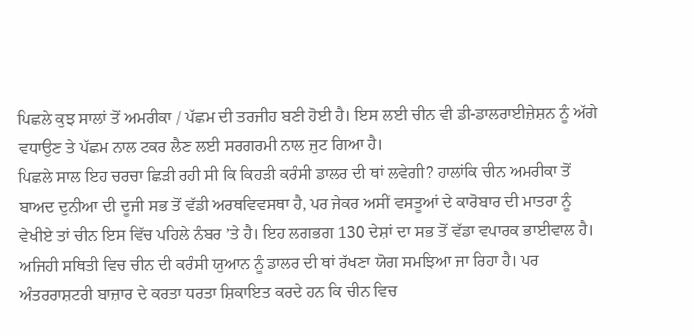ਪਿਛਲੇ ਕੁਝ ਸਾਲਾਂ ਤੋਂ ਅਮਰੀਕਾ / ਪੱਛਮ ਦੀ ਤਰਜੀਹ ਬਣੀ ਹੋਈ ਹੈ। ਇਸ ਲਈ ਚੀਨ ਵੀ ਡੀ-ਡਾਲਰਾਈਜ਼ੇਸ਼ਨ ਨੂੰ ਅੱਗੇ ਵਧਾਉਣ ਤੇ ਪੱਛਮ ਨਾਲ ਟਕਰ ਲੈਣ ਲਈ ਸਰਗਰਮੀ ਨਾਲ ਜੁਟ ਗਿਆ ਹੈ।
ਪਿਛਲੇ ਸਾਲ ਇਹ ਚਰਚਾ ਛਿੜੀ ਰਹੀ ਸੀ ਕਿ ਕਿਹੜੀ ਕਰੰਸੀ ਡਾਲਰ ਦੀ ਥਾਂ ਲਵੇਗੀ? ਹਾਲਾਂਕਿ ਚੀਨ ਅਮਰੀਕਾ ਤੋਂ ਬਾਅਦ ਦੁਨੀਆ ਦੀ ਦੂਜੀ ਸਭ ਤੋਂ ਵੱਡੀ ਅਰਥਵਿਵਸਥਾ ਹੈ, ਪਰ ਜੇਕਰ ਅਸੀਂ ਵਸਤੂਆਂ ਦੇ ਕਾਰੋਬਾਰ ਦੀ ਮਾਤਰਾ ਨੂੰ ਵੇਖੀਏ ਤਾਂ ਚੀਨ ਇਸ ਵਿੱਚ ਪਹਿਲੇ ਨੰਬਰ ’ਤੇ ਹੈ। ਇਹ ਲਗਭਗ 130 ਦੇਸ਼ਾਂ ਦਾ ਸਭ ਤੋਂ ਵੱਡਾ ਵਪਾਰਕ ਭਾਈਵਾਲ ਹੈ। ਅਜਿਹੀ ਸਥਿਤੀ ਵਿਚ ਚੀਨ ਦੀ ਕਰੰਸੀ ਯੁਆਨ ਨੂੰ ਡਾਲਰ ਦੀ ਥਾਂ ਰੱਖਣਾ ਯੋਗ ਸਮਝਿਆ ਜਾ ਰਿਹਾ ਹੈ। ਪਰ ਅੰਤਰਰਾਸ਼ਟਰੀ ਬਾਜ਼ਾਰ ਦੇ ਕਰਤਾ ਧਰਤਾ ਸ਼ਿਕਾਇਤ ਕਰਦੇ ਹਨ ਕਿ ਚੀਨ ਵਿਚ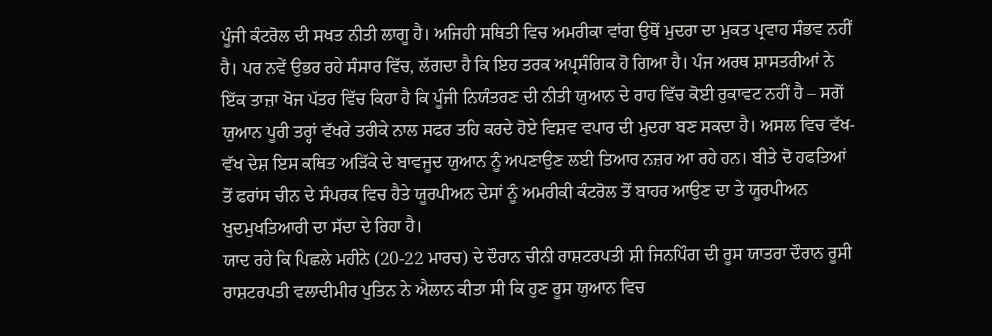ਪੂੰਜੀ ਕੰਟਰੋਲ ਦੀ ਸਖਤ ਨੀਤੀ ਲਾਗੂ ਹੈ। ਅਜਿਹੀ ਸਥਿਤੀ ਵਿਚ ਅਮਰੀਕਾ ਵਾਂਗ ਉਥੋਂ ਮੁਦਰਾ ਦਾ ਮੁਕਤ ਪ੍ਰਵਾਹ ਸੰਭਵ ਨਹੀਂ ਹੈ। ਪਰ ਨਵੇਂ ਉਭਰ ਰਹੇ ਸੰਸਾਰ ਵਿੱਚ, ਲੱਗਦਾ ਹੈ ਕਿ ਇਹ ਤਰਕ ਅਪ੍ਰਸੰਗਿਕ ਹੋ ਗਿਆ ਹੈ। ਪੰਜ ਅਰਥ ਸ਼ਾਸਤਰੀਆਂ ਨੇ ਇੱਕ ਤਾਜ਼ਾ ਖੋਜ ਪੱਤਰ ਵਿੱਚ ਕਿਹਾ ਹੈ ਕਿ ਪੂੰਜੀ ਨਿਯੰਤਰਣ ਦੀ ਨੀਤੀ ਯੁਆਨ ਦੇ ਰਾਹ ਵਿੱਚ ਕੋਈ ਰੁਕਾਵਟ ਨਹੀਂ ਹੈ – ਸਗੋਂ ਯੁਆਨ ਪੂਰੀ ਤਰ੍ਹਾਂ ਵੱਖਰੇ ਤਰੀਕੇ ਨਾਲ ਸਫਰ ਤਹਿ ਕਰਦੇ ਹੋਏ ਵਿਸ਼ਵ ਵਪਾਰ ਦੀ ਮੁਦਰਾ ਬਣ ਸਕਦਾ ਹੈ। ਅਸਲ ਵਿਚ ਵੱਖ-ਵੱਖ ਦੇਸ਼ ਇਸ ਕਥਿਤ ਅੜਿੱਕੇ ਦੇ ਬਾਵਜੂਦ ਯੁਆਨ ਨੂੰ ਅਪਣਾਉਣ ਲਈ ਤਿਆਰ ਨਜ਼ਰ ਆ ਰਹੇ ਹਨ। ਬੀਤੇ ਦੋ ਹਫਤਿਆਂ ਤੋਂ ਫਰਾਂਸ ਚੀਨ ਦੇ ਸੰਪਰਕ ਵਿਚ ਹੈਤੇ ਯੂਰਪੀਅਨ ਦੇਸਾਂ ਨੂੰ ਅਮਰੀਕੀ ਕੰਟਰੋਲ ਤੋਂ ਬਾਹਰ ਆਉਣ ਦਾ ਤੇ ਯੂਰਪੀਅਨ ਖੁਦਮੁਖਤਿਆਰੀ ਦਾ ਸੱਦਾ ਦੇ ਰਿਹਾ ਹੈ।
ਯਾਦ ਰਹੇ ਕਿ ਪਿਛਲੇ ਮਹੀਨੇ (20-22 ਮਾਰਚ) ਦੇ ਦੌਰਾਨ ਚੀਨੀ ਰਾਸ਼ਟਰਪਤੀ ਸ਼ੀ ਜਿਨਪਿੰਗ ਦੀ ਰੂਸ ਯਾਤਰਾ ਦੌਰਾਨ ਰੂਸੀ ਰਾਸ਼ਟਰਪਤੀ ਵਲਾਦੀਮੀਰ ਪੁਤਿਨ ਨੇ ਐਲਾਨ ਕੀਤਾ ਸੀ ਕਿ ਹੁਣ ਰੂਸ ਯੁਆਨ ਵਿਚ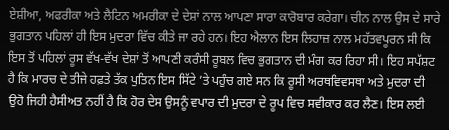ਏਸ਼ੀਆ, ਅਫਰੀਕਾ ਅਤੇ ਲੈਟਿਨ ਅਮਰੀਕਾ ਦੇ ਦੇਸ਼ਾਂ ਨਾਲ ਆਪਣਾ ਸਾਰਾ ਕਾਰੋਬਾਰ ਕਰੇਗਾ। ਚੀਨ ਨਾਲ ਉਸ ਦੇ ਸਾਰੇ ਭੁਗਤਾਨ ਪਹਿਲਾਂ ਹੀ ਇਸ ਮੁਦਰਾ ਵਿੱਚ ਕੀਤੇ ਜਾ ਰਹੇ ਹਨ। ਇਹ ਐਲਾਨ ਇਸ ਲਿਹਾਜ਼ ਨਾਲ ਮਹੱਤਵਪੂਰਨ ਸੀ ਕਿ ਇਸ ਤੋਂ ਪਹਿਲਾਂ ਰੂਸ ਵੱਖ-ਵੱਖ ਦੇਸ਼ਾਂ ਤੋਂ ਆਪਣੀ ਕਰੰਸੀ ਰੂਬਲ ਵਿਚ ਭੁਗਤਾਨ ਦੀ ਮੰਗ ਕਰ ਰਿਹਾ ਸੀ। ਇਹ ਸਪੱਸ਼ਟ ਹੈ ਕਿ ਮਾਰਚ ਦੇ ਤੀਜੇ ਹਫ਼ਤੇ ਤੱਕ ਪੁਤਿਨ ਇਸ ਸਿੱਟੇ ’ਤੇ ਪਹੁੰਚ ਗਏ ਸਨ ਕਿ ਰੂਸੀ ਅਰਥਵਿਵਸਥਾ ਅਤੇ ਮੁਦਰਾ ਦੀ ਉਹੋ ਜਿਹੀ ਹੈਸੀਅਤ ਨਹੀਂ ਹੈ ਕਿ ਹੋਰ ਦੇਸ ਉਸਨੂੰ ਵਪਾਰ ਦੀ ਮੁਦਰਾ ਦੇ ਰੂਪ ਵਿਚ ਸਵੀਕਾਰ ਕਰ ਲੈਣ। ਇਸ ਲਈ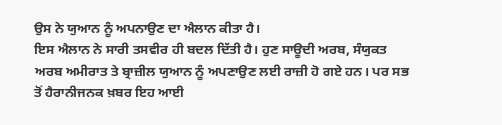ਉਸ ਨੇ ਯੁਆਨ ਨੂੰ ਅਪਨਾਉਣ ਦਾ ਐਲਾਨ ਕੀਤਾ ਹੈ।
ਇਸ ਐਲਾਨ ਨੇ ਸਾਰੀ ਤਸਵੀਰ ਹੀ ਬਦਲ ਦਿੱਤੀ ਹੈ। ਹੁਣ ਸਾਊਦੀ ਅਰਬ, ਸੰਯੁਕਤ ਅਰਬ ਅਮੀਰਾਤ ਤੇ ਬ੍ਰਾਜ਼ੀਲ ਯੁਆਨ ਨੂੰ ਅਪਣਾਉਣ ਲਈ ਰਾਜ਼ੀ ਹੋ ਗਏ ਹਨ। ਪਰ ਸਭ ਤੋਂ ਹੈਰਾਨੀਜਨਕ ਖ਼ਬਰ ਇਹ ਆਈ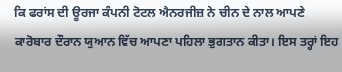ਕਿ ਫਰਾਂਸ ਦੀ ਊਰਜਾ ਕੰਪਨੀ ਟੋਟਲ ਐਨਰਜੀਜ਼ ਨੇ ਚੀਨ ਦੇ ਨਾਲ ਆਪਣੇ ਕਾਰੋਬਾਰ ਦੌਰਾਨ ਯੁਆਨ ਵਿੱਚ ਆਪਣਾ ਪਹਿਲਾ ਭੁਗਤਾਨ ਕੀਤਾ। ਇਸ ਤਰ੍ਹਾਂ ਇਹ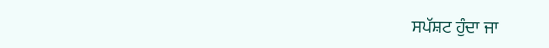ਸਪੱਸ਼ਟ ਹੁੰਦਾ ਜਾ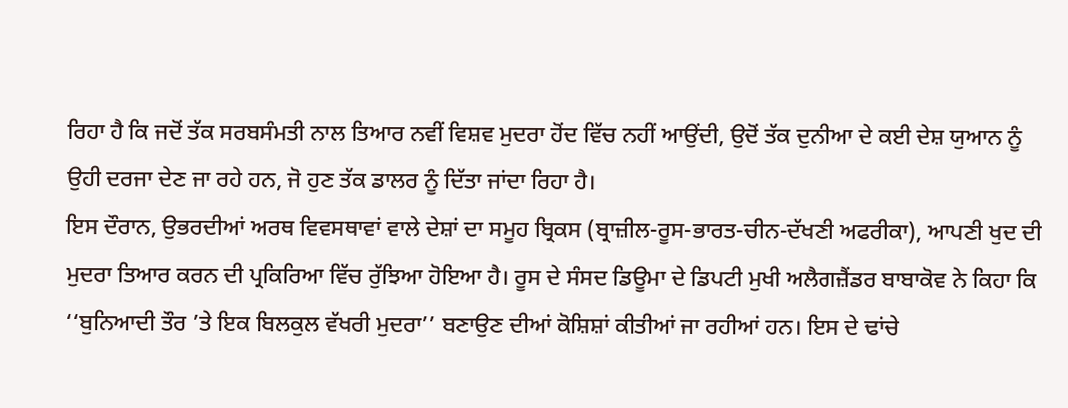ਰਿਹਾ ਹੈ ਕਿ ਜਦੋਂ ਤੱਕ ਸਰਬਸੰਮਤੀ ਨਾਲ ਤਿਆਰ ਨਵੀਂ ਵਿਸ਼ਵ ਮੁਦਰਾ ਹੋਂਦ ਵਿੱਚ ਨਹੀਂ ਆਉਂਦੀ, ਉਦੋਂ ਤੱਕ ਦੁਨੀਆ ਦੇ ਕਈ ਦੇਸ਼ ਯੁਆਨ ਨੂੰ ਉਹੀ ਦਰਜਾ ਦੇਣ ਜਾ ਰਹੇ ਹਨ, ਜੋ ਹੁਣ ਤੱਕ ਡਾਲਰ ਨੂੰ ਦਿੱਤਾ ਜਾਂਦਾ ਰਿਹਾ ਹੈ।
ਇਸ ਦੌਰਾਨ, ਉਭਰਦੀਆਂ ਅਰਥ ਵਿਵਸਥਾਵਾਂ ਵਾਲੇ ਦੇਸ਼ਾਂ ਦਾ ਸਮੂਹ ਬ੍ਰਿਕਸ (ਬ੍ਰਾਜ਼ੀਲ-ਰੂਸ-ਭਾਰਤ-ਚੀਨ-ਦੱਖਣੀ ਅਫਰੀਕਾ), ਆਪਣੀ ਖੁਦ ਦੀ ਮੁਦਰਾ ਤਿਆਰ ਕਰਨ ਦੀ ਪ੍ਰਕਿਰਿਆ ਵਿੱਚ ਰੁੱਝਿਆ ਹੋਇਆ ਹੈ। ਰੂਸ ਦੇ ਸੰਸਦ ਡਿਊਮਾ ਦੇ ਡਿਪਟੀ ਮੁਖੀ ਅਲੈਗਜ਼ੈਂਡਰ ਬਾਬਾਕੋਵ ਨੇ ਕਿਹਾ ਕਿ ‘‘ਬੁਨਿਆਦੀ ਤੌਰ ’ਤੇ ਇਕ ਬਿਲਕੁਲ ਵੱਖਰੀ ਮੁਦਰਾ’’ ਬਣਾਉਣ ਦੀਆਂ ਕੋਸ਼ਿਸ਼ਾਂ ਕੀਤੀਆਂ ਜਾ ਰਹੀਆਂ ਹਨ। ਇਸ ਦੇ ਢਾਂਚੇ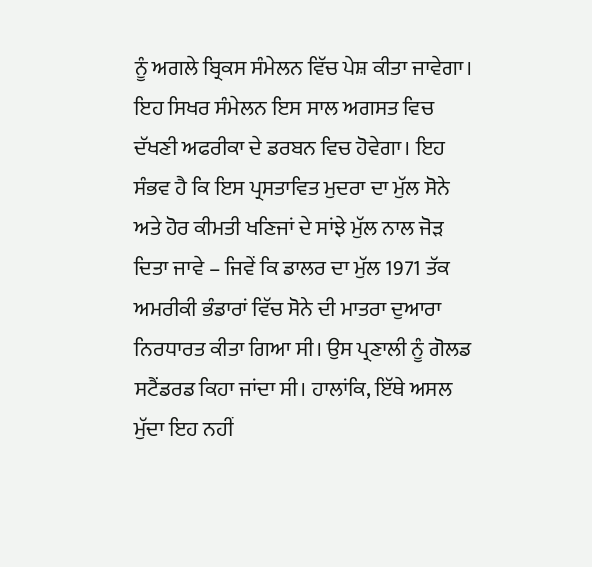ਨੂੰ ਅਗਲੇ ਬ੍ਰਿਕਸ ਸੰਮੇਲਨ ਵਿੱਚ ਪੇਸ਼ ਕੀਤਾ ਜਾਵੇਗਾ। ਇਹ ਸਿਖਰ ਸੰਮੇਲਨ ਇਸ ਸਾਲ ਅਗਸਤ ਵਿਚ ਦੱਖਣੀ ਅਫਰੀਕਾ ਦੇ ਡਰਬਨ ਵਿਚ ਹੋਵੇਗਾ। ਇਹ ਸੰਭਵ ਹੈ ਕਿ ਇਸ ਪ੍ਰਸਤਾਵਿਤ ਮੁਦਰਾ ਦਾ ਮੁੱਲ ਸੋਨੇ ਅਤੇ ਹੋਰ ਕੀਮਤੀ ਖਣਿਜਾਂ ਦੇ ਸਾਂਝੇ ਮੁੱਲ ਨਾਲ ਜੋੜ ਦਿਤਾ ਜਾਵੇ – ਜਿਵੇਂ ਕਿ ਡਾਲਰ ਦਾ ਮੁੱਲ 1971 ਤੱਕ ਅਮਰੀਕੀ ਭੰਡਾਰਾਂ ਵਿੱਚ ਸੋਨੇ ਦੀ ਮਾਤਰਾ ਦੁਆਰਾ ਨਿਰਧਾਰਤ ਕੀਤਾ ਗਿਆ ਸੀ। ਉਸ ਪ੍ਰਣਾਲੀ ਨੂੰ ਗੋਲਡ ਸਟੈਂਡਰਡ ਕਿਹਾ ਜਾਂਦਾ ਸੀ। ਹਾਲਾਂਕਿ, ਇੱਥੇ ਅਸਲ ਮੁੱਦਾ ਇਹ ਨਹੀਂ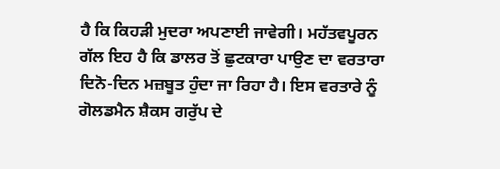ਹੈ ਕਿ ਕਿਹੜੀ ਮੁਦਰਾ ਅਪਣਾਈ ਜਾਵੇਗੀ। ਮਹੱਤਵਪੂਰਨ ਗੱਲ ਇਹ ਹੈ ਕਿ ਡਾਲਰ ਤੋਂ ਛੁਟਕਾਰਾ ਪਾਉਣ ਦਾ ਵਰਤਾਰਾ ਦਿਨੋ-ਦਿਨ ਮਜ਼ਬੂਤ ਹੁੰਦਾ ਜਾ ਰਿਹਾ ਹੈ। ਇਸ ਵਰਤਾਰੇ ਨੂੰ ਗੋਲਡਮੈਨ ਸ਼ੈਕਸ ਗਰੁੱਪ ਦੇ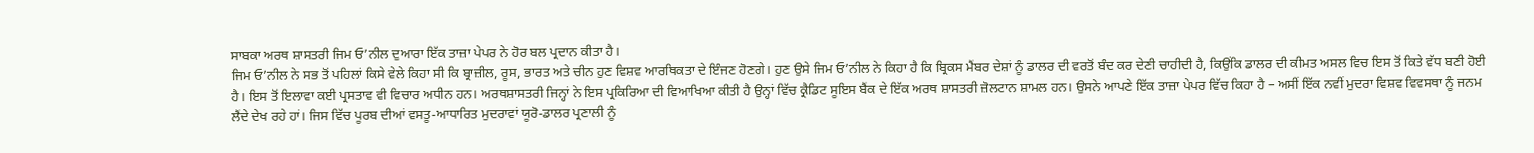ਸਾਬਕਾ ਅਰਥ ਸ਼ਾਸਤਰੀ ਜਿਮ ਓ’ਨੀਲ ਦੁਆਰਾ ਇੱਕ ਤਾਜ਼ਾ ਪੇਪਰ ਨੇ ਹੋਰ ਬਲ ਪ੍ਰਦਾਨ ਕੀਤਾ ਹੈ।
ਜਿਮ ਓ’ਨੀਲ ਨੇ ਸਭ ਤੋਂ ਪਹਿਲਾਂ ਕਿਸੇ ਵੇਲੇ ਕਿਹਾ ਸੀ ਕਿ ਬ੍ਰਾਜ਼ੀਲ, ਰੂਸ, ਭਾਰਤ ਅਤੇ ਚੀਨ ਹੁਣ ਵਿਸ਼ਵ ਆਰਥਿਕਤਾ ਦੇ ਇੰਜਣ ਹੋਣਗੇ। ਹੁਣ ਉਸੇ ਜਿਮ ਓ’ਨੀਲ ਨੇ ਕਿਹਾ ਹੈ ਕਿ ਬ੍ਰਿਕਸ ਮੈਂਬਰ ਦੇਸ਼ਾਂ ਨੂੰ ਡਾਲਰ ਦੀ ਵਰਤੋਂ ਬੰਦ ਕਰ ਦੇਣੀ ਚਾਹੀਦੀ ਹੈ, ਕਿਉਂਕਿ ਡਾਲਰ ਦੀ ਕੀਮਤ ਅਸਲ ਵਿਚ ਇਸ ਤੋਂ ਕਿਤੇ ਵੱਧ ਬਣੀ ਹੋਈ ਹੈ। ਇਸ ਤੋਂ ਇਲਾਵਾ ਕਈ ਪ੍ਰਸਤਾਵ ਵੀ ਵਿਚਾਰ ਅਧੀਨ ਹਨ। ਅਰਥਸ਼ਾਸਤਰੀ ਜਿਨ੍ਹਾਂ ਨੇ ਇਸ ਪ੍ਰਕਿਰਿਆ ਦੀ ਵਿਆਖਿਆ ਕੀਤੀ ਹੈ ਉਨ੍ਹਾਂ ਵਿੱਚ ਕ੍ਰੈਡਿਟ ਸੂਇਸ ਬੈਂਕ ਦੇ ਇੱਕ ਅਰਥ ਸ਼ਾਸਤਰੀ ਜ਼ੋਲਟਾਨ ਸ਼ਾਮਲ ਹਨ। ਉਸਨੇ ਆਪਣੇ ਇੱਕ ਤਾਜ਼ਾ ਪੇਪਰ ਵਿੱਚ ਕਿਹਾ ਹੈ – ਅਸੀਂ ਇੱਕ ਨਵੀਂ ਮੁਦਰਾ ਵਿਸ਼ਵ ਵਿਵਸਥਾ ਨੂੰ ਜਨਮ ਲੈਂਦੇ ਦੇਖ ਰਹੇ ਹਾਂ। ਜਿਸ ਵਿੱਚ ਪੂਰਬ ਦੀਆਂ ਵਸਤੂ-ਆਧਾਰਿਤ ਮੁਦਰਾਵਾਂ ਯੂਰੋ-ਡਾਲਰ ਪ੍ਰਣਾਲੀ ਨੂੰ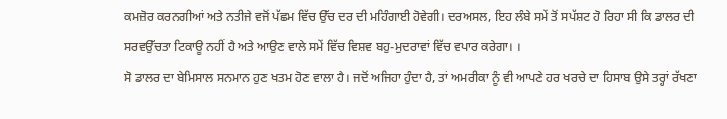ਕਮਜ਼ੋਰ ਕਰਨਗੀਆਂ ਅਤੇ ਨਤੀਜੇ ਵਜੋਂ ਪੱਛਮ ਵਿੱਚ ਉੱਚ ਦਰ ਦੀ ਮਹਿੰਗਾਈ ਹੋਵੇਗੀ। ਦਰਅਸਲ, ਇਹ ਲੰਬੇ ਸਮੇਂ ਤੋਂ ਸਪੱਸ਼ਟ ਹੋ ਰਿਹਾ ਸੀ ਕਿ ਡਾਲਰ ਦੀ ਸਰਵਉੱਚਤਾ ਟਿਕਾਊ ਨਹੀਂ ਹੈ ਅਤੇ ਆਉਣ ਵਾਲੇ ਸਮੇਂ ਵਿੱਚ ਵਿਸ਼ਵ ਬਹੁ-ਮੁਦਰਾਵਾਂ ਵਿੱਚ ਵਪਾਰ ਕਰੇਗਾ। ।
ਸੋ ਡਾਲਰ ਦਾ ਬੇਮਿਸਾਲ ਸਨਮਾਨ ਹੁਣ ਖਤਮ ਹੋਣ ਵਾਲਾ ਹੈ। ਜਦੋਂ ਅਜਿਹਾ ਹੁੰਦਾ ਹੈ, ਤਾਂ ਅਮਰੀਕਾ ਨੂੰ ਵੀ ਆਪਣੇ ਹਰ ਖਰਚੇ ਦਾ ਹਿਸਾਬ ਉਸੇ ਤਰ੍ਹਾਂ ਰੱਖਣਾ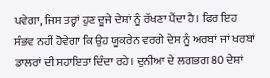ਪਵੇਗਾ, ਜਿਸ ਤਰ੍ਹਾਂ ਹੁਣ ਦੂਜੇ ਦੇਸ਼ਾਂ ਨੂੰ ਰੱਖਣਾ ਪੈਂਦਾ ਹੈ। ਫਿਰ ਇਹ ਸੰਭਵ ਨਹੀਂ ਹੋਵੇਗਾ ਕਿ ਉਹ ਯੂਕਰੇਨ ਵਰਗੇ ਦੇਸ ਨੂੰ ਅਰਬਾਂ ਜਾਂ ਖਰਬਾਂ ਡਾਲਰਾਂ ਦੀ ਸਹਾਇਤਾ ਦਿੰਦਾ ਰਹੇ। ਦੁਨੀਆ ਦੇ ਲਗਭਗ 80 ਦੇਸ਼ਾਂ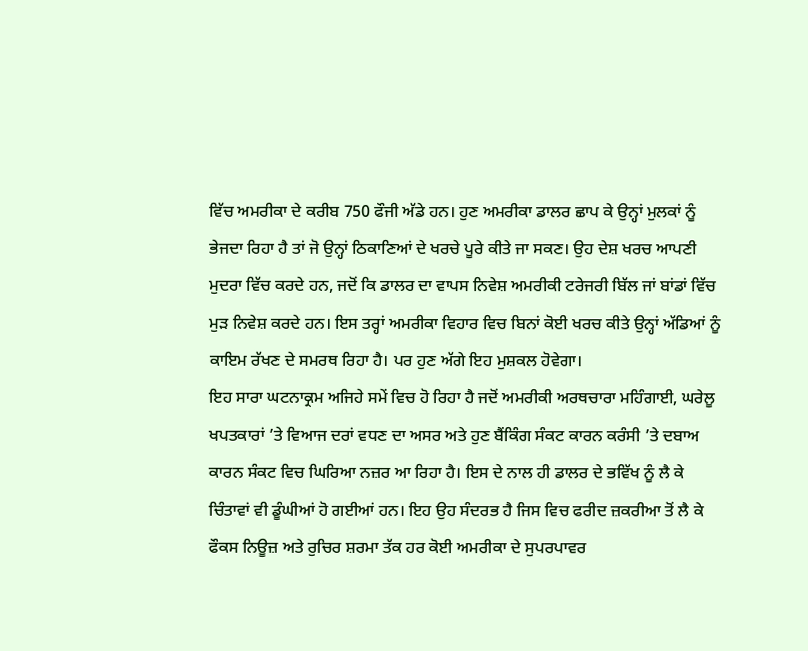ਵਿੱਚ ਅਮਰੀਕਾ ਦੇ ਕਰੀਬ 750 ਫੌਜੀ ਅੱਡੇ ਹਨ। ਹੁਣ ਅਮਰੀਕਾ ਡਾਲਰ ਛਾਪ ਕੇ ਉਨ੍ਹਾਂ ਮੁਲਕਾਂ ਨੂੰ ਭੇਜਦਾ ਰਿਹਾ ਹੈ ਤਾਂ ਜੋ ਉਨ੍ਹਾਂ ਠਿਕਾਣਿਆਂ ਦੇ ਖਰਚੇ ਪੂਰੇ ਕੀਤੇ ਜਾ ਸਕਣ। ਉਹ ਦੇਸ਼ ਖਰਚ ਆਪਣੀ ਮੁਦਰਾ ਵਿੱਚ ਕਰਦੇ ਹਨ, ਜਦੋਂ ਕਿ ਡਾਲਰ ਦਾ ਵਾਪਸ ਨਿਵੇਸ਼ ਅਮਰੀਕੀ ਟਰੇਜਰੀ ਬਿੱਲ ਜਾਂ ਬਾਂਡਾਂ ਵਿੱਚ ਮੁੜ ਨਿਵੇਸ਼ ਕਰਦੇ ਹਨ। ਇਸ ਤਰ੍ਹਾਂ ਅਮਰੀਕਾ ਵਿਹਾਰ ਵਿਚ ਬਿਨਾਂ ਕੋਈ ਖਰਚ ਕੀਤੇ ਉਨ੍ਹਾਂ ਅੱਡਿਆਂ ਨੂੰ ਕਾਇਮ ਰੱਖਣ ਦੇ ਸਮਰਥ ਰਿਹਾ ਹੈ। ਪਰ ਹੁਣ ਅੱਗੇ ਇਹ ਮੁਸ਼ਕਲ ਹੋਵੇਗਾ।
ਇਹ ਸਾਰਾ ਘਟਨਾਕ੍ਰਮ ਅਜਿਹੇ ਸਮੇਂ ਵਿਚ ਹੋ ਰਿਹਾ ਹੈ ਜਦੋਂ ਅਮਰੀਕੀ ਅਰਥਚਾਰਾ ਮਹਿੰਗਾਈ, ਘਰੇਲੂ ਖਪਤਕਾਰਾਂ ’ਤੇ ਵਿਆਜ ਦਰਾਂ ਵਧਣ ਦਾ ਅਸਰ ਅਤੇ ਹੁਣ ਬੈਂਕਿੰਗ ਸੰਕਟ ਕਾਰਨ ਕਰੰਸੀ ’ਤੇ ਦਬਾਅ ਕਾਰਨ ਸੰਕਟ ਵਿਚ ਘਿਰਿਆ ਨਜ਼ਰ ਆ ਰਿਹਾ ਹੈ। ਇਸ ਦੇ ਨਾਲ ਹੀ ਡਾਲਰ ਦੇ ਭਵਿੱਖ ਨੂੰ ਲੈ ਕੇ ਚਿੰਤਾਵਾਂ ਵੀ ਡੂੰਘੀਆਂ ਹੋ ਗਈਆਂ ਹਨ। ਇਹ ਉਹ ਸੰਦਰਭ ਹੈ ਜਿਸ ਵਿਚ ਫਰੀਦ ਜ਼ਕਰੀਆ ਤੋਂ ਲੈ ਕੇ ਫੌਕਸ ਨਿਊਜ਼ ਅਤੇ ਰੁਚਿਰ ਸ਼ਰਮਾ ਤੱਕ ਹਰ ਕੋਈ ਅਮਰੀਕਾ ਦੇ ਸੁਪਰਪਾਵਰ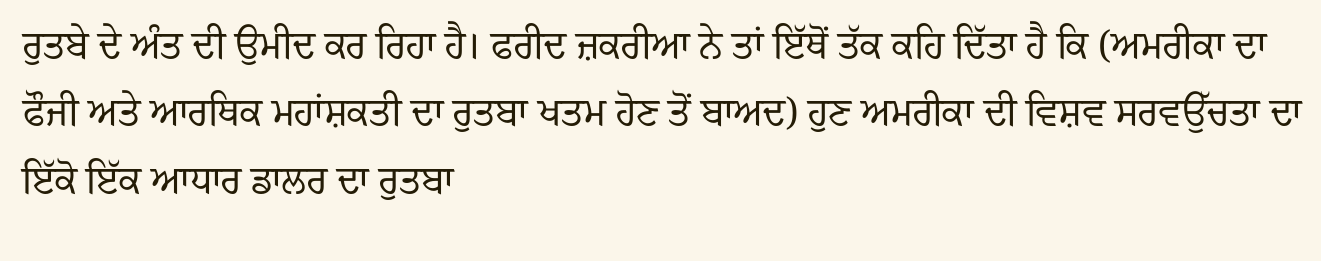ਰੁਤਬੇ ਦੇ ਅੰਤ ਦੀ ਉਮੀਦ ਕਰ ਰਿਹਾ ਹੈ। ਫਰੀਦ ਜ਼ਕਰੀਆ ਨੇ ਤਾਂ ਇੱਥੋਂ ਤੱਕ ਕਹਿ ਦਿੱਤਾ ਹੈ ਕਿ (ਅਮਰੀਕਾ ਦਾ ਫੌਜੀ ਅਤੇ ਆਰਥਿਕ ਮਹਾਂਸ਼ਕਤੀ ਦਾ ਰੁਤਬਾ ਖਤਮ ਹੋਣ ਤੋਂ ਬਾਅਦ) ਹੁਣ ਅਮਰੀਕਾ ਦੀ ਵਿਸ਼ਵ ਸਰਵਉੱਚਤਾ ਦਾ ਇੱਕੋ ਇੱਕ ਆਧਾਰ ਡਾਲਰ ਦਾ ਰੁਤਬਾ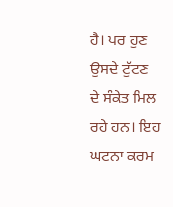ਹੈ। ਪਰ ਹੁਣ ਉਸਦੇ ਟੁੱਟਣ ਦੇ ਸੰਕੇਤ ਮਿਲ ਰਹੇ ਹਨ। ਇਹ ਘਟਨਾ ਕਰਮ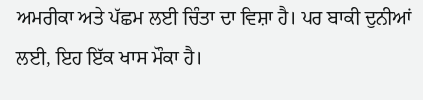ਅਮਰੀਕਾ ਅਤੇ ਪੱਛਮ ਲਈ ਚਿੰਤਾ ਦਾ ਵਿਸ਼ਾ ਹੈ। ਪਰ ਬਾਕੀ ਦੁਨੀਆਂ ਲਈ, ਇਹ ਇੱਕ ਖਾਸ ਮੌਕਾ ਹੈ।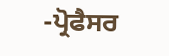-ਪ੍ਰੋਫੈਸਰ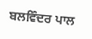ਬਲਵਿੰਦਰ ਪਾਲ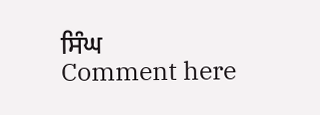ਸਿੰਘ
Comment here